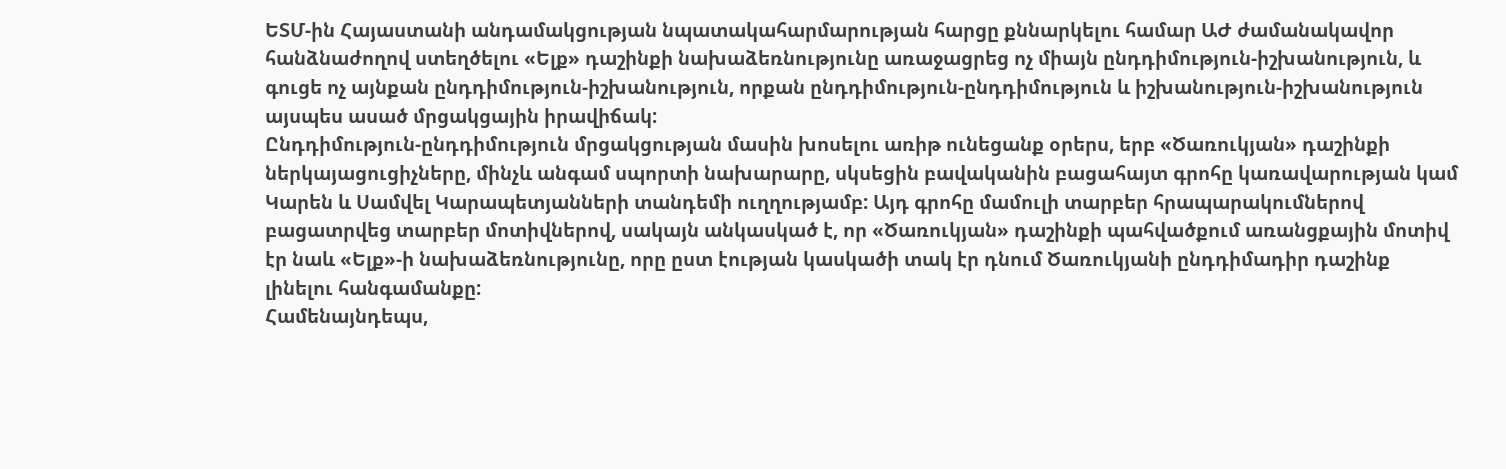ԵՏՄ-ին Հայաստանի անդամակցության նպատակահարմարության հարցը քննարկելու համար ԱԺ ժամանակավոր հանձնաժողով ստեղծելու «Ելք» դաշինքի նախաձեռնությունը առաջացրեց ոչ միայն ընդդիմություն-իշխանություն, և գուցե ոչ այնքան ընդդիմություն-իշխանություն, որքան ընդդիմություն-ընդդիմություն և իշխանություն-իշխանություն այսպես ասած մրցակցային իրավիճակ:
Ընդդիմություն-ընդդիմություն մրցակցության մասին խոսելու առիթ ունեցանք օրերս, երբ «Ծառուկյան» դաշինքի ներկայացուցիչները, մինչև անգամ սպորտի նախարարը, սկսեցին բավականին բացահայտ գրոհը կառավարության կամ Կարեն և Սամվել Կարապետյանների տանդեմի ուղղությամբ: Այդ գրոհը մամուլի տարբեր հրապարակումներով բացատրվեց տարբեր մոտիվներով, սակայն անկասկած է, որ «Ծառուկյան» դաշինքի պահվածքում առանցքային մոտիվ էր նաև «Ելք»-ի նախաձեռնությունը, որը ըստ էության կասկածի տակ էր դնում Ծառուկյանի ընդդիմադիր դաշինք լինելու հանգամանքը:
Համենայնդեպս,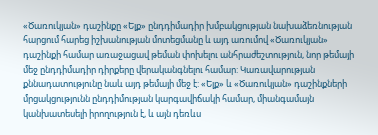«Ծառուկյան» դաշինքը «Ելք» ընդդիմադիր խմբակցության նախաձեռնության հարցում հարեց իշխանության մոտեցմանը և այդ առումով «Ծառուկյան» դաշինքի համար առաջացավ թեման փոխելու անհրաժեշտություն, նոր թեմայի մեջ ընդդիմադիր դիրքերը վերականգնելու համար: Կառավարության քննադատությունը նաև այդ թեմայի մեջ է: «Ելք» և «Ծառուկյան» դաշինքների մրցակցությունն ընդդիմության կարգավիճակի համար, միանգամայն կանխատեսելի իրողություն է, և այն դեռևս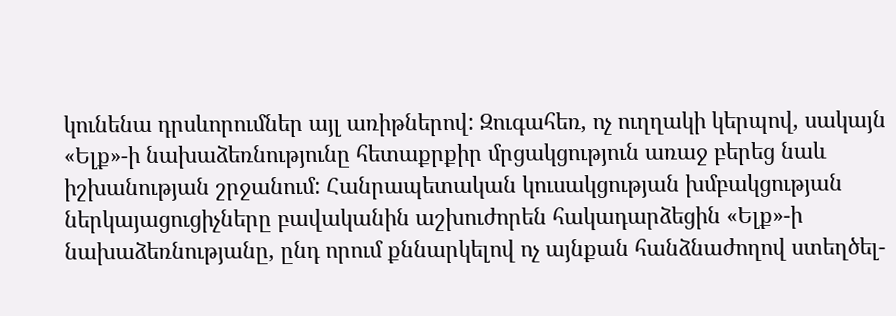կունենա դրսևորումներ այլ առիթներով: Զուգահեռ, ոչ ուղղակի կերպով, սակայն «Ելք»-ի նախաձեռնությունը հետաքրքիր մրցակցություն առաջ բերեց նաև իշխանության շրջանում: Հանրապետական կուսակցության խմբակցության ներկայացուցիչները բավականին աշխուժորեն հակադարձեցին «Ելք»-ի նախաձեռնությանը, ընդ որում քննարկելով ոչ այնքան հանձնաժողով ստեղծել-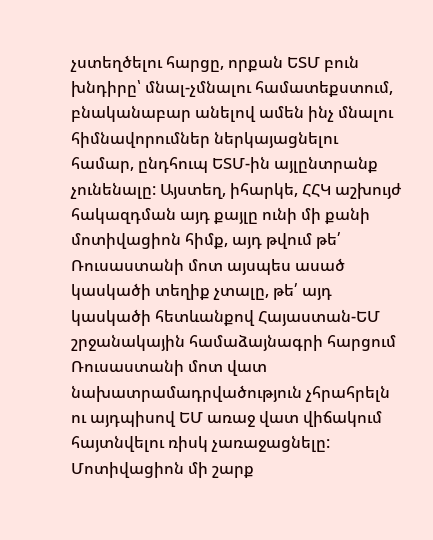չստեղծելու հարցը, որքան ԵՏՄ բուն խնդիրը՝ մնալ-չմնալու համատեքստում, բնականաբար անելով ամեն ինչ մնալու հիմնավորումներ ներկայացնելու համար, ընդհուպ ԵՏՄ-ին այլընտրանք չունենալը: Այստեղ, իհարկե, ՀՀԿ աշխույժ հակազդման այդ քայլը ունի մի քանի մոտիվացիոն հիմք, այդ թվում թե՛ Ռուսաստանի մոտ այսպես ասած կասկածի տեղիք չտալը, թե՛ այդ կասկածի հետևանքով Հայաստան-ԵՄ շրջանակային համաձայնագրի հարցում Ռուսաստանի մոտ վատ նախատրամադրվածություն չհրահրելն ու այդպիսով ԵՄ առաջ վատ վիճակում հայտնվելու ռիսկ չառաջացնելը:
Մոտիվացիոն մի շարք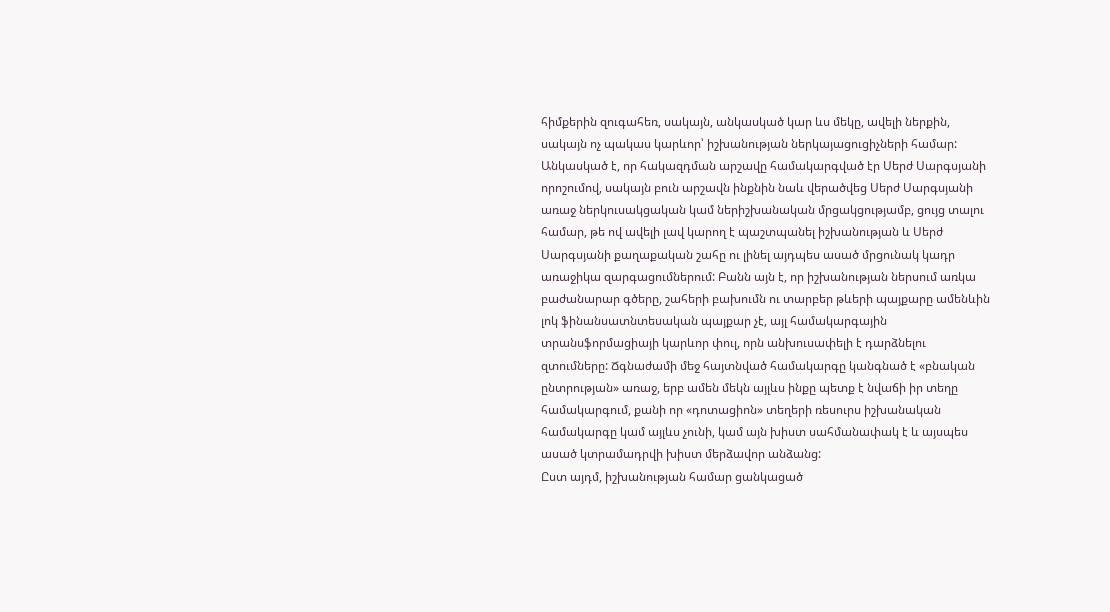հիմքերին զուգահեռ, սակայն, անկասկած կար ևս մեկը, ավելի ներքին, սակայն ոչ պակաս կարևոր՝ իշխանության ներկայացուցիչների համար: Անկասկած է, որ հակազդման արշավը համակարգված էր Սերժ Սարգսյանի որոշումով, սակայն բուն արշավն ինքնին նաև վերածվեց Սերժ Սարգսյանի առաջ ներկուսակցական կամ ներիշխանական մրցակցությամբ, ցույց տալու համար, թե ով ավելի լավ կարող է պաշտպանել իշխանության և Սերժ Սարգսյանի քաղաքական շահը ու լինել այդպես ասած մրցունակ կադր առաջիկա զարգացումներում: Բանն այն է, որ իշխանության ներսում առկա բաժանարար գծերը, շահերի բախումն ու տարբեր թևերի պայքարը ամենևին լոկ ֆինանսատնտեսական պայքար չէ, այլ համակարգային տրանսֆորմացիայի կարևոր փուլ, որն անխուսափելի է դարձնելու զտումները: Ճգնաժամի մեջ հայտնված համակարգը կանգնած է «բնական ընտրության» առաջ, երբ ամեն մեկն այլևս ինքը պետք է նվաճի իր տեղը համակարգում, քանի որ «դոտացիոն» տեղերի ռեսուրս իշխանական համակարգը կամ այլևս չունի, կամ այն խիստ սահմանափակ է և այսպես ասած կտրամադրվի խիստ մերձավոր անձանց:
Ըստ այդմ, իշխանության համար ցանկացած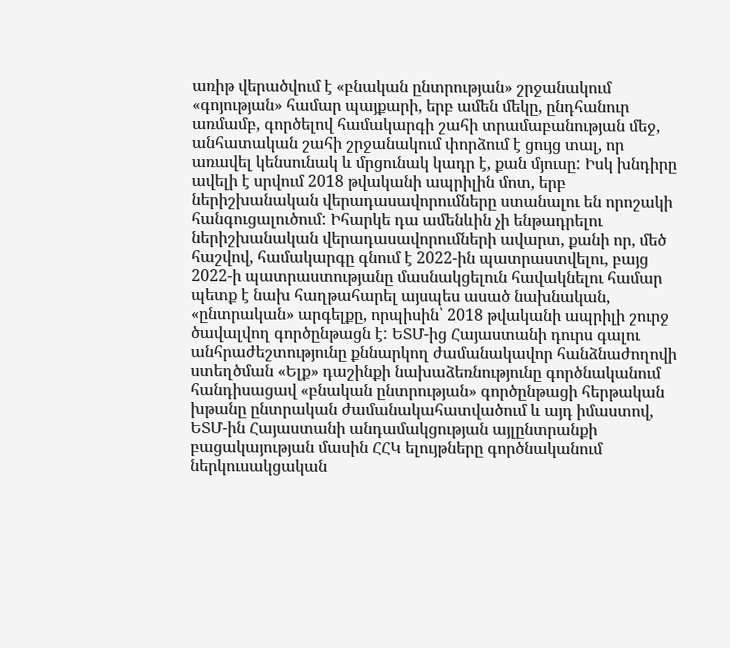առիթ վերածվում է «բնական ընտրության» շրջանակում «գոյության» համար պայքարի, երբ ամեն մեկը, ընդհանուր առմամբ, գործելով համակարգի շահի տրամաբանության մեջ, անհատական շահի շրջանակում փորձում է ցույց տալ, որ առավել կենսունակ և մրցունակ կադր է, քան մյուսը: Իսկ խնդիրը ավելի է սրվում 2018 թվականի ապրիլին մոտ, երբ ներիշխանական վերադասավորումները ստանալու են որոշակի հանգուցալուծում: Իհարկե դա ամենևին չի ենթադրելու ներիշխանական վերադասավորումների ավարտ, քանի որ, մեծ հաշվով, համակարգը գնում է 2022-ին պատրաստվելու, բայց 2022-ի պատրաստությանը մասնակցելուն հավակնելու համար պետք է նախ հաղթահարել այսպես ասած նախնական, «ընտրական» արգելքը, որպիսին՝ 2018 թվականի ապրիլի շուրջ ծավալվող գործընթացն է: ԵՏՄ-ից Հայաստանի դուրս գալու անհրաժեշտությունը քննարկող ժամանակավոր հանձնաժողովի ստեղծման «Ելք» դաշինքի նախաձեռնությունը գործնականում հանդիսացավ «բնական ընտրության» գործընթացի հերթական խթանը ընտրական ժամանակահատվածում և այդ իմաստով, ԵՏՄ-ին Հայաստանի անդամակցության այլընտրանքի բացակայության մասին ՀՀԿ ելույթները գործնականում ներկուսակցական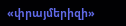«փրայմերիզի»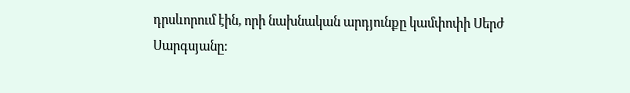դրսևորում էին, որի նախնական արդյունքը կամփոփի Սերժ Սարգսյանը: